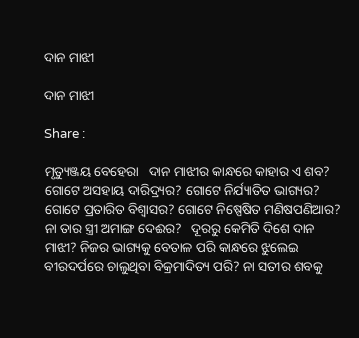ଦାନ ମାଝୀ

ଦାନ ମାଝୀ

Share :

ମୃତ୍ୟୁଞ୍ଜୟ ବେହେରା   ଦାନ ମାଝୀର କାନ୍ଧରେ କାହାର ଏ ଶବ? ଗୋଟେ ଅସହାୟ ଦାରିଦ୍ର୍ୟର? ଗୋଟେ ନିର୍ଯ୍ୟାତିତ ଭାଗ୍ୟର? ଗୋଟେ ପ୍ରତାରିତ ବିଶ୍ୱାସର? ଗୋଟେ ନିଷ୍ପେଷିତ ମଣିଷପଣିଆର? ନା ତାର ସ୍ତ୍ରୀ ଅମାଙ୍ଗ ଦେଈର?   ଦୂରରୁ କେମିତି ଦିଶେ ଦାନ ମାଝୀ? ନିଜର ଭାଗ୍ୟକୁ ବେତାଳ ପରି କାନ୍ଧରେ ଝୁଲେଇ ବୀରଦର୍ପରେ ଚାଲୁଥିବା ବିକ୍ରମାଦିତ୍ୟ ପରି? ନା ସତୀର ଶବକୁ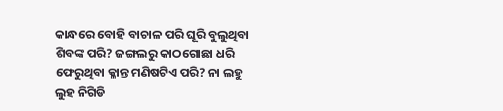କାନ୍ଧରେ ବୋହି ବାଚାଳ ପରି ଘୂରି ବୁଲୁଥିବା ଶିବଙ୍କ ପରି? ଜଙ୍ଗଲରୁ କାଠଗୋଛା ଧରି ଫେରୁଥିବା କ୍ଳାନ୍ତ ମଣିଷଟିଏ ପରି? ନା ଲହୁ ଲୁହ ନିଗିଡି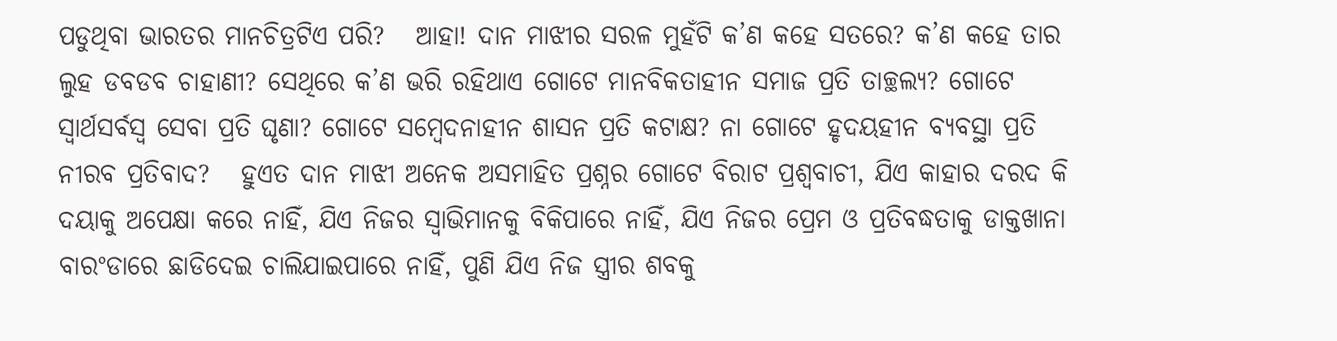ପଡୁଥିବା ଭାରତର ମାନଚିତ୍ରଟିଏ ପରି?   ଆହା! ଦାନ ମାଝୀର ସରଳ ମୁହଁଟି କ’ଣ କହେ ସତରେ? କ’ଣ କହେ ତାର ଲୁହ ଡବଡବ ଚାହାଣୀ? ସେଥିରେ କ’ଣ ଭରି ରହିଥାଏ ଗୋଟେ ମାନବିକତାହୀନ ସମାଜ ପ୍ରତି ତାଚ୍ଛଲ୍ୟ? ଗୋଟେ ସ୍ୱାର୍ଥସର୍ବସ୍ୱ ସେବା ପ୍ରତି ଘୃଣା? ଗୋଟେ ସମ୍ୱେଦନାହୀନ ଶାସନ ପ୍ରତି କଟାକ୍ଷ? ନା ଗୋଟେ ହୃଦୟହୀନ ବ୍ୟବସ୍ଥା ପ୍ରତି ନୀରବ ପ୍ରତିବାଦ?   ହୁଏତ ଦାନ ମାଝୀ ଅନେକ ଅସମାହିତ ପ୍ରଶ୍ନର ଗୋଟେ ବିରାଟ ପ୍ରଶ୍ୱବାଚୀ, ଯିଏ କାହାର ଦରଦ କି ଦୟାକୁ ଅପେକ୍ଷା କରେ ନାହିଁ, ଯିଏ ନିଜର ସ୍ୱାଭିମାନକୁ ବିକିପାରେ ନାହିଁ, ଯିଏ ନିଜର ପ୍ରେମ ଓ ପ୍ରତିବଦ୍ଧତାକୁ ଡାକ୍ତଖାନା ବାରଂଡାରେ ଛାଡିଦେଇ ଚାଲିଯାଇପାରେ ନାହିଁ, ପୁଣି ଯିଏ ନିଜ ସ୍ତ୍ରୀର ଶବକୁ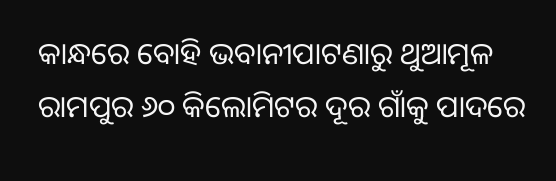କାନ୍ଧରେ ବୋହି ଭବାନୀପାଟଣାରୁ ଥୁଆମୂଳ ରାମପୁର ୬୦ କିଲୋମିଟର ଦୂର ଗାଁକୁ ପାଦରେ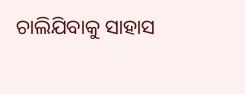ଚାଲିଯିବାକୁ ସାହାସ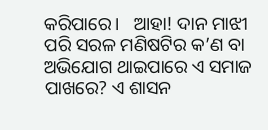କରିପାରେ।   ଆହା! ଦାନ ମାଝୀ ପରି ସରଳ ମଣିଷଟିର କ’ଣ ବା ଅଭିଯୋଗ ଥାଇପାରେ ଏ ସମାଜ ପାଖରେ? ଏ ଶାସନ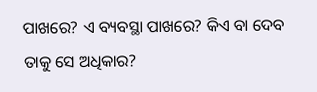ପାଖରେ? ଏ ବ୍ୟବସ୍ଥା ପାଖରେ? କିଏ ବା ଦେବ ତାକୁ ସେ ଅଧିକାର?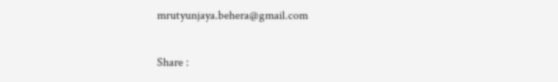mrutyunjaya.behera@gmail.com

Share :